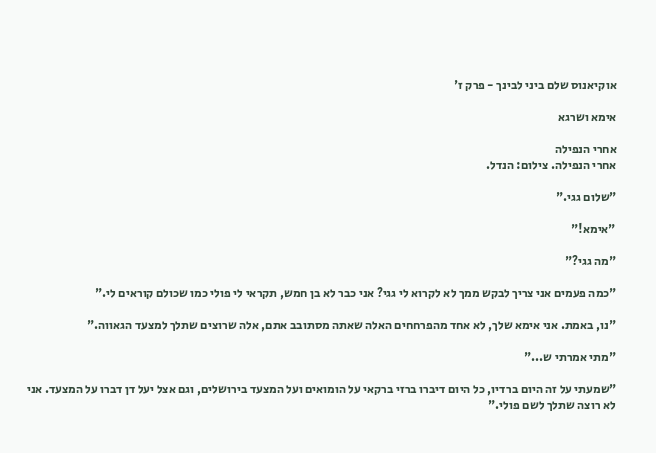אוקיאנוס שלם ביני לבינך - פרק ז'

אימא ושרגא

אחרי הנפילה
אחרי הנפילה. צילום: הנדל.

"שלום גגי."

"אימא!"

"מה גגי?"

"כמה פעמים אני צריך לבקש ממך לא לקרוא לי גגי? אני כבר לא בן חמש, תקראי לי פולי כמו שכולם קוראים לי."

"נו, באמת. אני אימא שלך, לא אחד מהפרחחים האלה שאתה מסתובב אתם, אלה שרוצים שתלך למצעד הגאווה."

"מתי אמרתי ש..."

"שמעתי על זה היום ברדיו, כל היום דיברו ברזי ברקאי על הומואים ועל המצעד בירושלים, וגם אצל יעל דן דברו על המצעד. אני לא רוצה שתלך לשם פולי."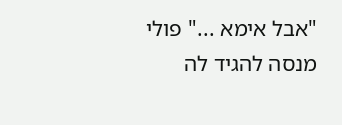"אבל אימא ..." פולי מנסה להגיד לה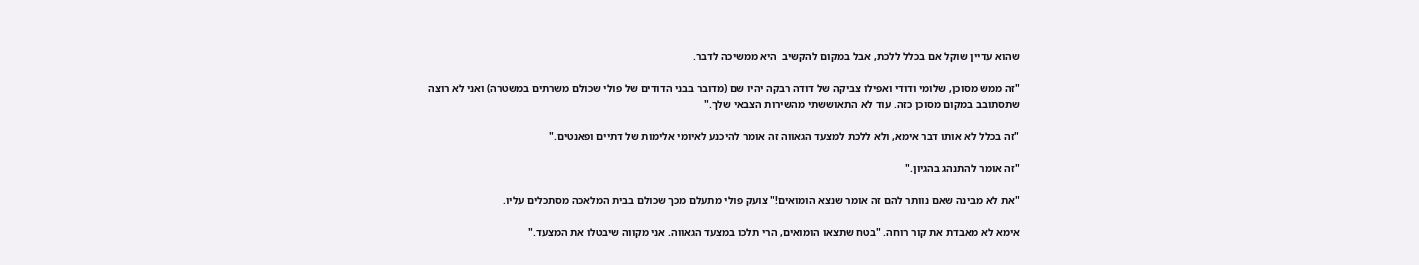שהוא עדיין שוקל אם בכלל ללכת, אבל במקום להקשיב  היא ממשיכה לדבר.

"זה ממש מסוכן, שלומי ודודי ואפילו צביקה של דודה רבקה יהיו שם (מדובר בבני הדודים של פולי שכולם משרתים במשטרה) ואני לא רוצה שתסתובב במקום מסוכן כזה. עוד לא התאוששתי מהשירות הצבאי שלך."

"זה בכלל לא אותו דבר אימא, ולא ללכת למצעד הגאווה זה אומר להיכנע לאיומי אלימות של דתיים ופאנטים."

"זה אומר להתנהג בהגיון."

"את לא מבינה שאם נוותר להם זה אומר שנצא הומואים!" צועק פולי מתעלם מכך שכולם בבית המלאכה מסתכלים עליו.

אימא לא מאבדת את קור רוחה. "בטח שתצאו הומואים, הרי תלכו במצעד הגאווה. אני מקווה שיבטלו את המצעד."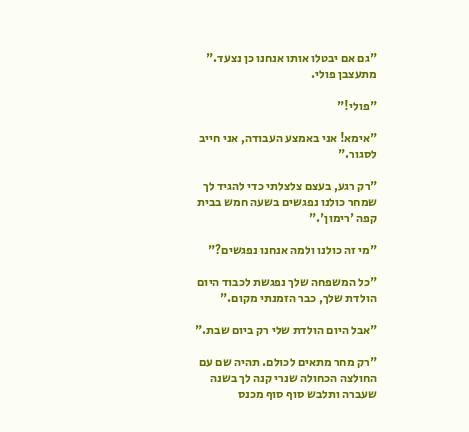"גם אם יבטלו אותו אנחנו כן נצעד." מתעצבן פולי.

"פולי!"

"אימא! אני באמצע העבודה, אני חייב לסגור."

"רק רגע, בעצם צלצלתי כדי להגיד לך שמחר כולנו נפגשים בשעה חמש בבית קפה 'רימון'."

"מי זה כולנו ולמה אנחנו נפגשים?"

"כל המשפחה שלך נפגשת לכבוד היום הולדת שלך, כבר הזמנתי מקום."

"אבל היום הולדת שלי רק ביום שבת."

"רק מחר מתאים לכולם. תהיה שם עם החולצה הכחולה שנרי קנה לך בשנה שעברה ותלבש סוף סוף מכנס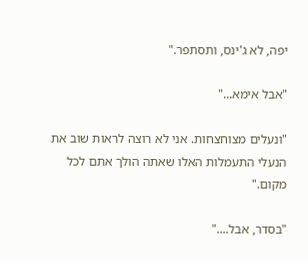יפה, לא ג'ינס, ותסתפר."

"אבל אימא..."

"ונעלים מצוחצחות. אני לא רוצה לראות שוב את הנעלי התעמלות האלו שאתה הולך אתם לכל מקום."

"בסדר, אבל...."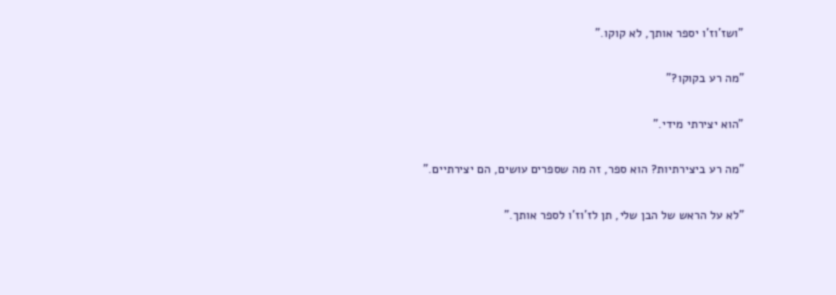"ושז'וז'ו יספר אותך, לא קוקו."

"מה רע בקוקו?"

"הוא יצירתי מידי."

"מה רע ביצירתיות? הוא ספר, זה מה שספרים עושים, הם יצירתיים."

"לא על הראש של הבן שלי, תן לז'וז'ו לספר אותך."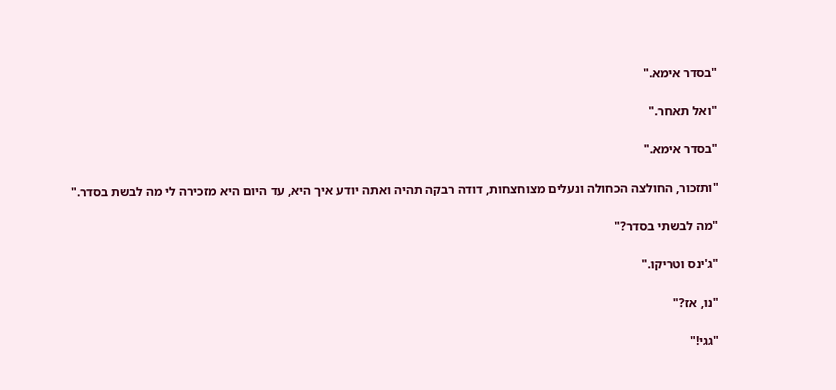"בסדר אימא."

"ואל תאחר."

"בסדר אימא."

"ותזכור, החולצה הכחולה ונעלים מצוחצחות, דודה רבקה תהיה ואתה יודע איך היא, עד היום היא מזכירה לי מה לבשת בסדר."

"מה לבשתי בסדר?"

"ג'ינס וטריקו."

"נו, אז?"

"גגי!"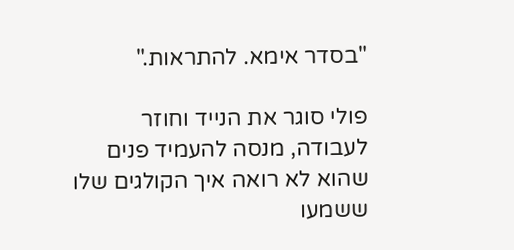"בסדר אימא. להתראות."

פולי סוגר את הנייד וחוזר לעבודה, מנסה להעמיד פנים שהוא לא רואה איך הקולגים שלו ששמעו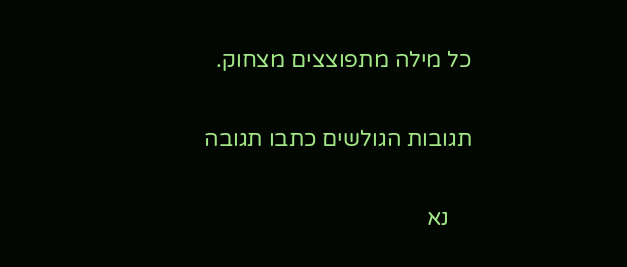כל מילה מתפוצצים מצחוק.

תגובות הגולשים כתבו תגובה

    נא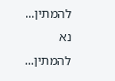להמתין... נא להמתין...